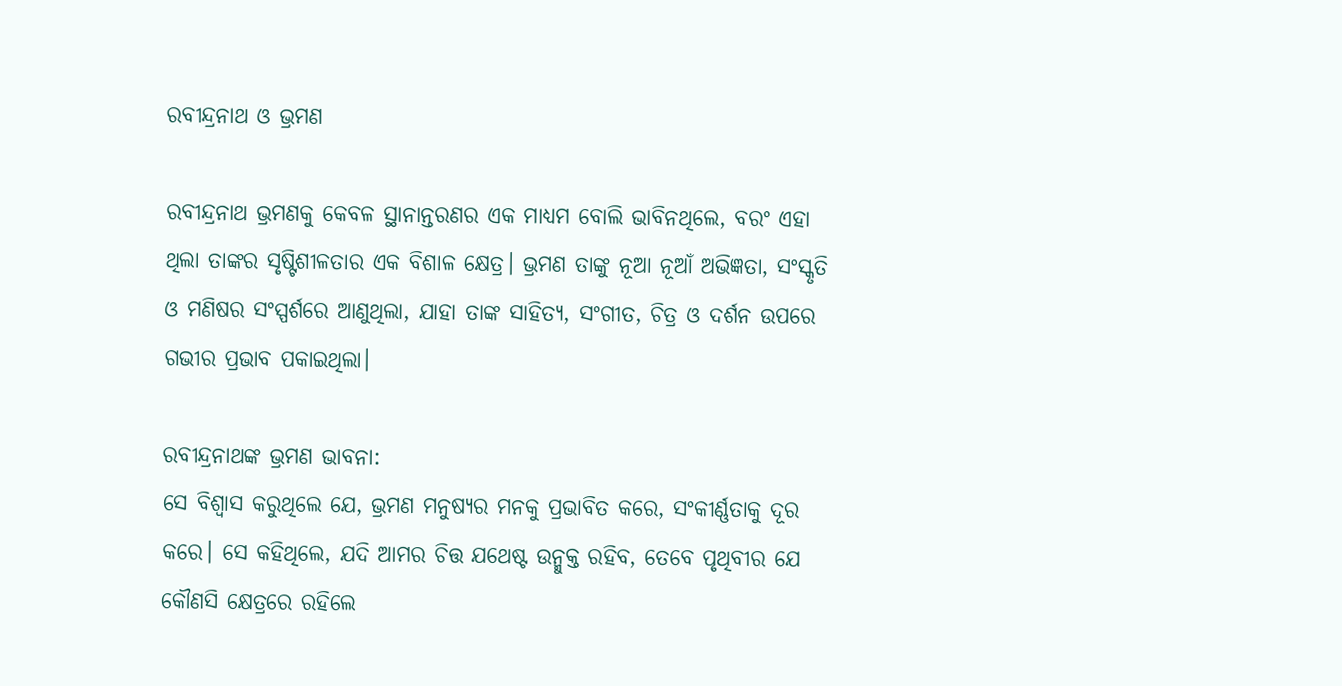ରବୀନ୍ଦ୍ରନାଥ ଓ ଭ୍ରମଣ

ରବୀନ୍ଦ୍ରନାଥ ଭ୍ରମଣକୁ କେବଳ ସ୍ଥାନାନ୍ତରଣର ଏକ ମାଧ୍ୟମ ବୋଲି ଭାବିନଥିଲେ, ବରଂ ଏହା ଥିଲା ତାଙ୍କର ସୃଷ୍ଟିଶୀଳତାର ଏକ ବିଶାଳ କ୍ଷେତ୍ର। ଭ୍ରମଣ ତାଙ୍କୁ ନୂଆ ନୂଆଁ ଅଭିଜ୍ଞତା, ସଂସ୍କୃତି ଓ ମଣିଷର ସଂସ୍ପର୍ଶରେ ଆଣୁଥିଲା, ଯାହା ତାଙ୍କ ସାହିତ୍ୟ, ସଂଗୀତ, ଚିତ୍ର ଓ ଦର୍ଶନ ଉପରେ ଗଭୀର ପ୍ରଭାବ ପକାଇଥିଲା।

ରବୀନ୍ଦ୍ରନାଥଙ୍କ ଭ୍ରମଣ ଭାବନା:
ସେ ବିଶ୍ବାସ କରୁଥିଲେ ଯେ, ଭ୍ରମଣ ମନୁଷ୍ୟର ମନକୁ ପ୍ରଭାବିତ କରେ, ସଂକୀର୍ଣ୍ଣତାକୁ ଦୂର କରେ। ସେ କହିଥିଲେ, ଯଦି ଆମର ଚିତ୍ତ ଯଥେଷ୍ଟ ଉନ୍ମୁକ୍ତ ରହିବ, ତେବେ ପୃଥିବୀର ଯେ କୌଣସି କ୍ଷେତ୍ରରେ ରହିଲେ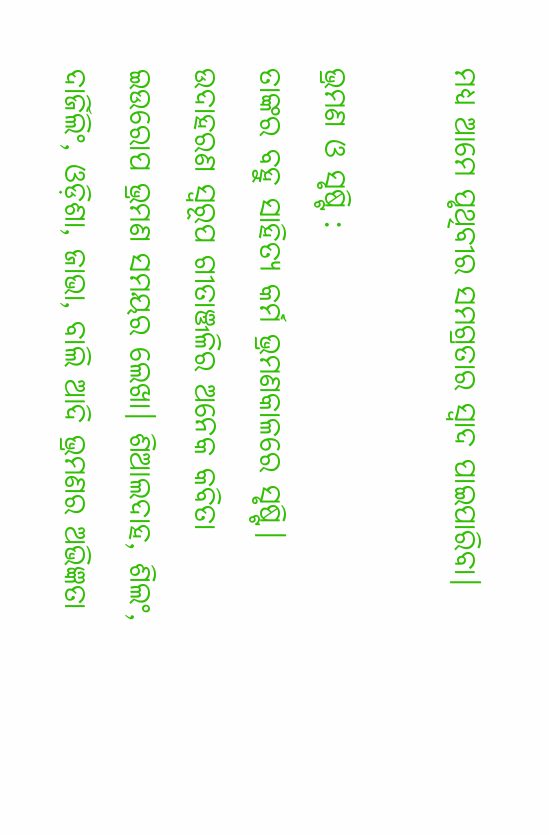ମଧ୍ୟ ଆମେ ପୃଥିବୀର ସମଗ୍ରତାର ସ୍ବାଦ ପାଇପାରିବା।

ଭ୍ରମଣ ଓ ସୃଷ୍ଟି :
ତାଙ୍କର ବହୁ ସାହିତ୍ୟ କର୍ମ ଭ୍ରମଣକାଳରେ ସୃଷ୍ଟି। ଉଦାହରଣ ସ୍ୱରୂପ ଗୀତାଞ୍ଜଳିର ଅନେକ କବିତା ଇଉରୋପ ଭ୍ରମଣ ସମୟର ଲେଖା। ଶିଆଲଦାହ, ଶିଲଂ, ଦାର୍ଜିଲିଂ, ଓଡ଼ିଶା, ଜାଭା, ବାଲି ଆଦି ଭ୍ରମଣର ଅଭିଜ୍ଞତା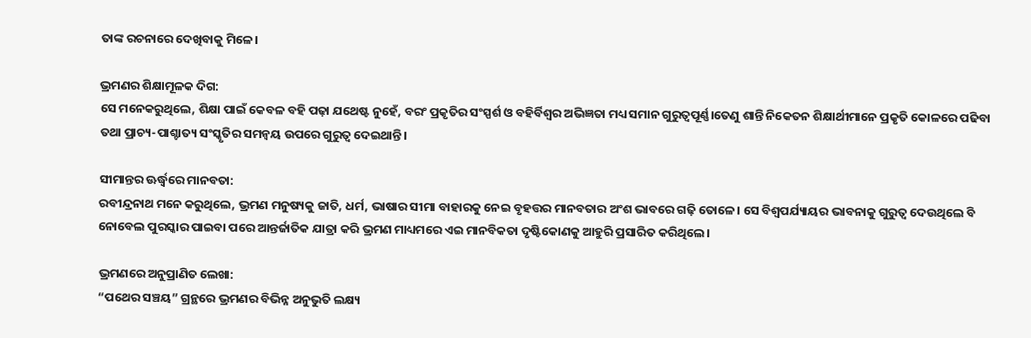ତାଙ୍କ ରଚନାରେ ଦେଖିବାକୁ ମିଳେ।

ଭ୍ରମଣର ଶିକ୍ଷାମୂଳକ ଦିଗ:
ସେ ମନେକରୁଥିଲେ, ଶିକ୍ଷା ପାଇଁ କେବଳ ବହି ପଢ଼ା ଯଥେଷ୍ଟ ନୁହେଁ, ବରଂ ପ୍ରକୃତିର ସଂସ୍ପର୍ଶ ଓ ବହିର୍ବିଶ୍ବର ଅଭିଜ୍ଞତା ମଧ୍ୟ ସମାନ ଗୁରୁତ୍ବପୂର୍ଣ୍ଣ।ତେଣୁ ଶାନ୍ତି ନିକେତନ ଶିକ୍ଷାର୍ଥୀମାନେ ପ୍ରକୃତି କୋଳରେ ପଢିବା ତଥା ପ୍ରାଚ୍ୟ-ପାଶ୍ଚାତ୍ୟ ସଂସ୍କୃତିର ସମନ୍ଵୟ ଉପରେ ଗୁରୁତ୍ବ ଦେଇଥାନ୍ତି।

ସୀମାନ୍ତର ଊର୍ଦ୍ଧ୍ୱରେ ମାନବତା:
ରବୀନ୍ଦ୍ରନାଥ ମନେ କରୁଥିଲେ, ଭ୍ରମଣ ମନୁଷ୍ୟକୁ ଜାତି, ଧର୍ମ, ଭାଷାର ସୀମା ବାହାରକୁ ନେଇ ବୃହତ୍ତର ମାନବତାର ଅଂଶ ଭାବରେ ଗଢ଼ି ତୋଳେ। ସେ ବିଶ୍ବପର୍ଯ୍ୟାୟର ଭାବନାକୁ ଗୁରୁତ୍ଵ ଦେଉଥିଲେ ବି ନୋବେଲ ପୁରସ୍କାର ପାଇବା ପରେ ଆନ୍ତର୍ଜାତିକ ଯାତ୍ରା କରି ଭ୍ରମଣ ମାଧ୍ୟମରେ ଏଇ ମାନବିକତା ଦୃଷ୍ଟିକୋଣକୁ ଆହୁରି ପ୍ରସାରିତ କରିଥିଲେ।

ଭ୍ରମଣରେ ଅନୁପ୍ରାଣିତ ଲେଖା:
“ପଥେର ସଞ୍ଚୟ” ଗ୍ରନ୍ଥରେ ଭ୍ରମଣର ବିଭିନ୍ନ ଅନୁଭୁତି ଲକ୍ଷ୍ୟ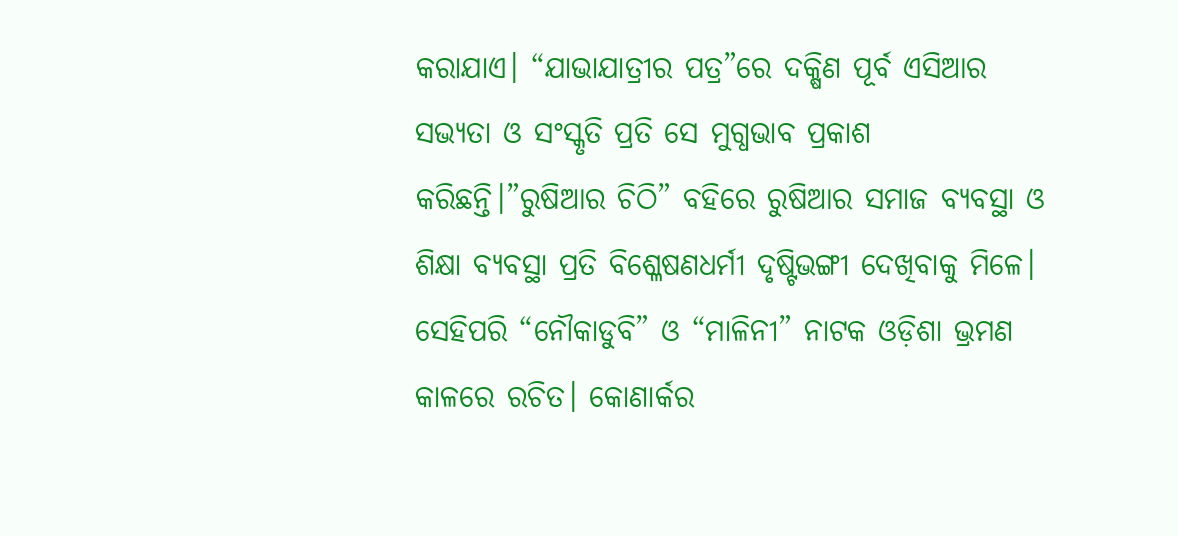କରାଯାଏ। “ଯାଭାଯାତ୍ରୀର ପତ୍ର”ରେ ଦକ୍ଷିଣ ପୂର୍ବ ଏସିଆର ସଭ୍ୟତା ଓ ସଂସ୍କୃତି ପ୍ରତି ସେ ମୁଗ୍ଧଭାବ ପ୍ରକାଶ କରିଛନ୍ତି।”ରୁଷିଆର ଚିଠି” ବହିରେ ରୁଷିଆର ସମାଜ ବ୍ୟବସ୍ଥା ଓ ଶିକ୍ଷା ବ୍ୟବସ୍ଥା ପ୍ରତି ବିଶ୍ଳେଷଣଧର୍ମୀ ଦୃଷ୍ଟିଭଙ୍ଗୀ ଦେଖିବାକୁ ମିଳେ। ସେହିପରି “ନୌକାଡୁବି” ଓ “ମାଳିନୀ” ନାଟକ ଓଡ଼ିଶା ଭ୍ରମଣ କାଳରେ ରଚିତ। କୋଣାର୍କର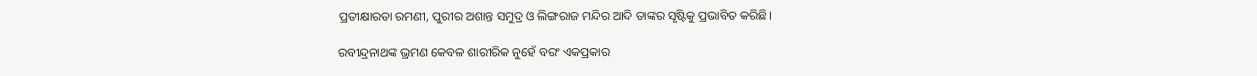ପ୍ରତୀକ୍ଷାରତା ରମଣୀ, ପୁରୀର ଅଶାନ୍ତ ସମୁଦ୍ର ଓ ଲିଙ୍ଗରାଜ ମନ୍ଦିର ଆଦି ତାଙ୍କର ସୃଷ୍ଟିକୁ ପ୍ରଭାବିତ କରିଛି।

ରବୀନ୍ଦ୍ରନାଥଙ୍କ ଭ୍ରମଣ କେବଳ ଶାରୀରିକ ନୁହେଁ ବରଂ ଏକପ୍ରକାର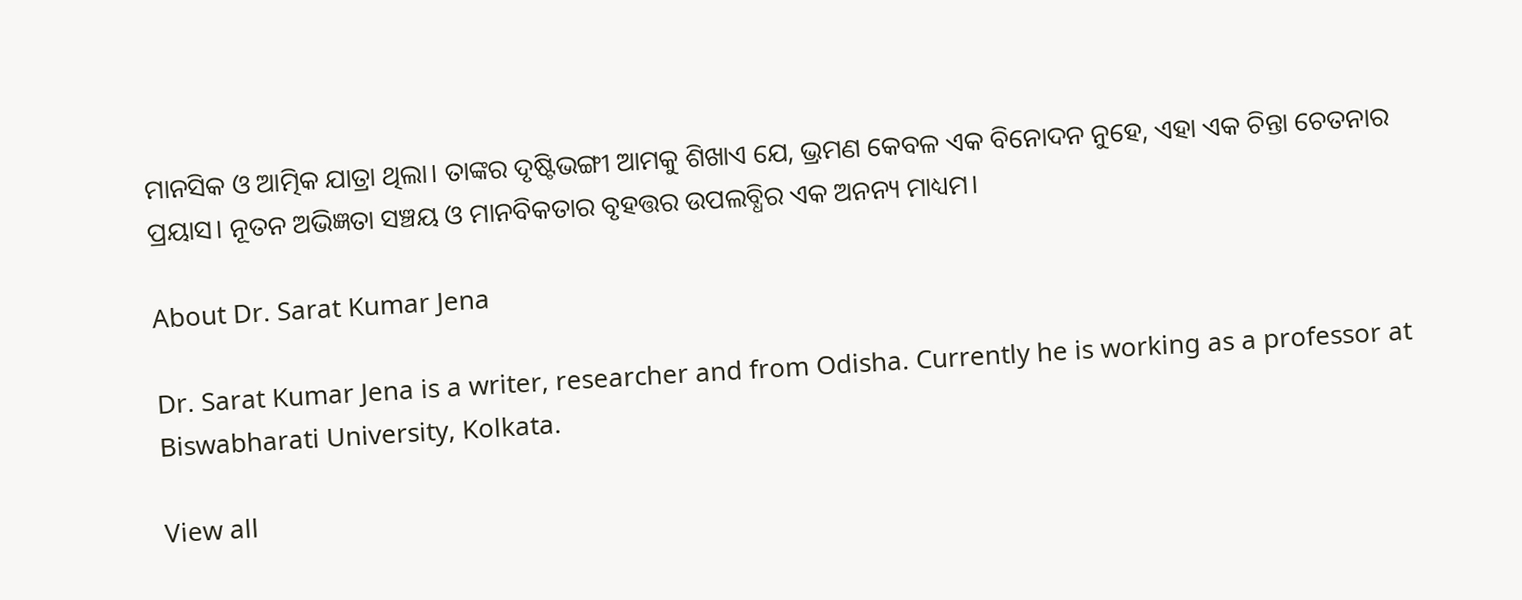ମାନସିକ ଓ ଆତ୍ମିକ ଯାତ୍ରା ଥିଲା। ତାଙ୍କର ଦୃଷ୍ଟିଭଙ୍ଗୀ ଆମକୁ ଶିଖାଏ ଯେ, ଭ୍ରମଣ କେବଳ ଏକ ବିନୋଦନ ନୁହେ, ଏହା ଏକ ଚିନ୍ତା ଚେତନାର ପ୍ରୟାସ। ନୂତନ ଅଭିଜ୍ଞତା ସଞ୍ଚୟ ଓ ମାନବିକତାର ବୃହତ୍ତର ଉପଲବ୍ଧିର ଏକ ଅନନ୍ୟ ମାଧ୍ୟମ।

About Dr. Sarat Kumar Jena

Dr. Sarat Kumar Jena is a writer, researcher and from Odisha. Currently he is working as a professor at Biswabharati University, Kolkata.

View all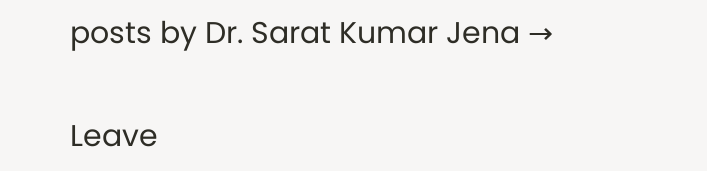posts by Dr. Sarat Kumar Jena →

Leave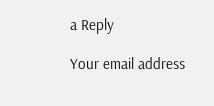a Reply

Your email address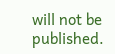will not be published.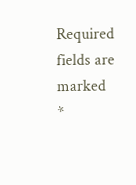Required fields are marked *